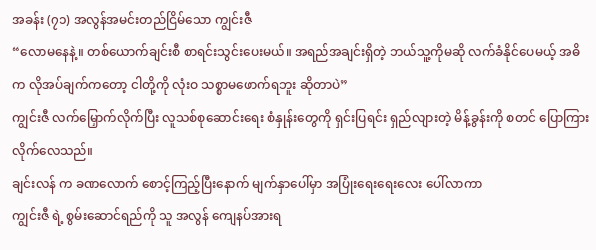အခန်း (၇၁) အလွန်အမင်းတည်ငြိမ်သော ကျွင်းဇီ
“လောမနေနဲ့။ တစ်ယောက်ချင်းစီ စာရင်းသွင်းပေးမယ်။ အရည်အချင်းရှိတဲ့ ဘယ်သူ့ကိုမဆို လက်ခံနိုင်ပေမယ့် အဓိက လိုအပ်ချက်ကတော့ ငါတို့ကို လုံးဝ သစ္စာမဖောက်ရဘူး ဆိုတာပဲ”
ကျွင်းဇီ လက်မြှောက်လိုက်ပြီး လူသစ်စုဆောင်းရေး စံနှုန်းတွေကို ရှင်းပြရင်း ရှည်လျားတဲ့ မိန့်ခွန်းကို စတင် ပြောကြားလိုက်လေသည်။
ချင်းလန် က ခဏလောက် စောင့်ကြည့်ပြီးနောက် မျက်နှာပေါ်မှာ အပြုံးရေးရေးလေး ပေါ်လာကာ
ကျွင်းဇီ ရဲ့ စွမ်းဆောင်ရည်ကို သူ အလွန် ကျေနပ်အားရ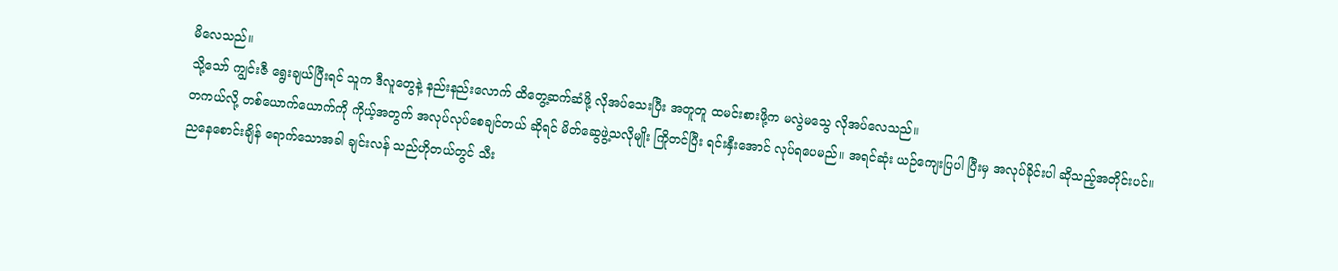မိလေသည်။
သို့သော် ကျွင်းဇီ ရွေးချယ်ပြီးရင် သူက ဒီလူတွေနဲ့ နည်းနည်းလောက် ထိတွေ့ဆက်ဆံဖို့ လိုအပ်သေးပြီး အတူတူ ထမင်းစားဖို့က မလွဲမသွေ လိုအပ်လေသည်။
တကယ်လို့ တစ်ယောက်ယောက်ကို ကိုယ့်အတွက် အလုပ်လုပ်စေချင်တယ် ဆိုရင် မိတ်ဆွေဖွဲ့သလိုမျိုး ကြိုတင်ပြီး ရင်းနှီးအောင် လုပ်ရပေမည်။ အရင်ဆုံး ယဉ်ကျေးပြပါ ပြီးမှ အလုပ်ခိုင်းပါ ဆိုသည့်အတိုင်းပင်။
ညနေစောင်းချိန် ရောက်သောအခါ ချင်းလန် သည်ဟိုတယ်တွင် သီး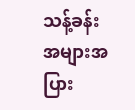သန့်ခန်း အများအပြား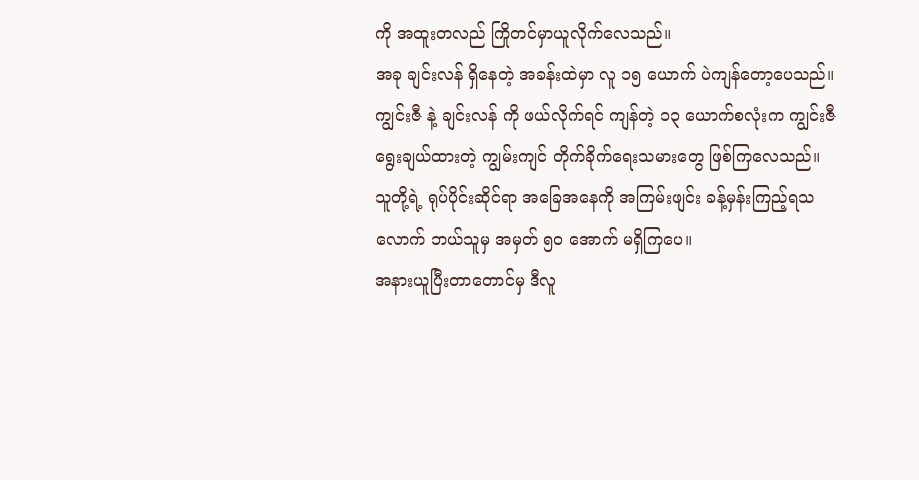ကို အထူးတလည် ကြိုတင်မှာယူလိုက်လေသည်။
အခု ချင်းလန် ရှိနေတဲ့ အခန်းထဲမှာ လူ ၁၅ ယောက် ပဲကျန်တော့ပေသည်။
ကျွင်းဇီ နဲ့ ချင်းလန် ကို ဖယ်လိုက်ရင် ကျန်တဲ့ ၁၃ ယောက်စလုံးက ကျွင်းဇီ ရွေးချယ်ထားတဲ့ ကျွမ်းကျင် တိုက်ခိုက်ရေးသမားတွေ ဖြစ်ကြလေသည်။
သူတို့ရဲ့ ရုပ်ပိုင်းဆိုင်ရာ အခြေအနေကို အကြမ်းဖျင်း ခန့်မှန်းကြည့်ရသလောက် ဘယ်သူမှ အမှတ် ၅၀ အောက် မရှိကြပေ။
အနားယူပြီးတာတောင်မှ ဒီလူ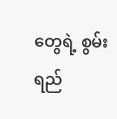တွေရဲ့ စွမ်းရည်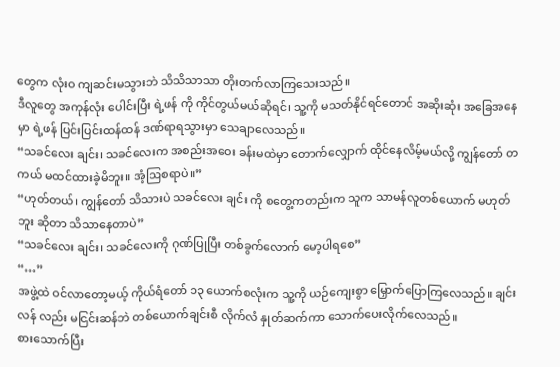တွေက လုံးဝ ကျဆင်းမသွားဘဲ သိသိသာသာ တိုးတက်လာကြသေးသည်။
ဒီလူတွေ အကုန်လုံး ပေါင်းပြီး ရဲ့ဖန် ကို ကိုင်တွယ်မယ်ဆိုရင်၊ သူ့ကို မသတ်နိုင်ရင်တောင် အဆိုးဆုံး အခြေအနေမှာ ရဲ့ဖန် ပြင်းပြင်းထန်ထန် ဒဏ်ရာရသွားမှာ သေချာလေသည်။
“သခင်လေး ချင်း၊ သခင်လေးက အစည်းအဝေး ခန်းမထဲမှာ တောက်လျှောက် ထိုင်နေလိမ့်မယ်လို့ ကျွန်တော် တကယ် မထင်ထားခဲ့မိဘူး။ အံ့ဩစရာပဲ။”
“ဟုတ်တယ်၊ ကျွန်တော် သိသားပဲ သခင်လေး ချင်း ကို စတွေ့ကတည်းက သူက သာမန်လူတစ်ယောက် မဟုတ်ဘူး ဆိုတာ သိသာနေတာပဲ”
“သခင်လေး ချင်း၊ သခင်လေးကို ဂုဏ်ပြုပြီး တစ်ခွက်လောက် မော့ပါရစေ”
“…”
အဖွဲ့ထဲ ဝင်လာတော့မယ့် ကိုယ်ရံတော် ၁၃ ယောက်စလုံးက သူ့ကို ယဉ်ကျေးစွာ မြှောက်ပြောကြလေသည်။ ချင်းလန် လည်း မငြင်းဆန်ဘဲ တစ်ယောက်ချင်းစီ လိုက်လံ နှုတ်ဆက်ကာ သောက်ပေးလိုက်လေသည်။
စားသောက်ပြီး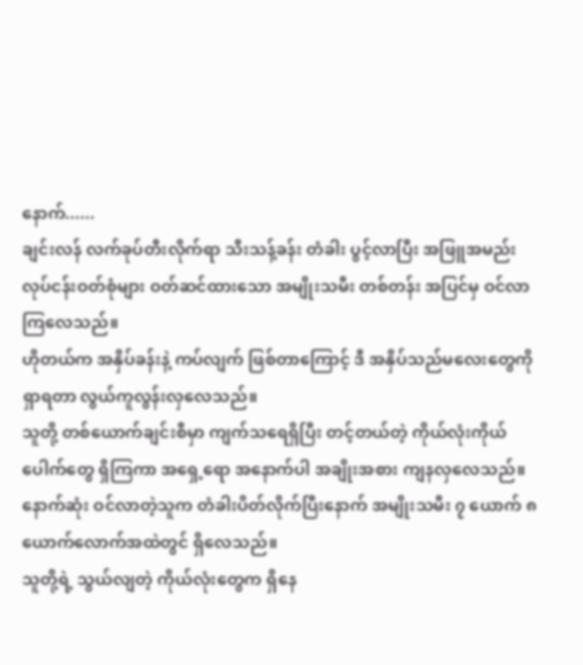နောက်......
ချင်းလန် လက်ခုပ်တီးလိုက်ရာ သီးသန့်ခန်း တံခါး ပွင့်လာပြီး အဖြူအမည်း လုပ်ငန်းဝတ်စုံများ ဝတ်ဆင်ထားသော အမျိုးသမီး တစ်တန်း အပြင်မှ ဝင်လာကြလေသည်။
ဟိုတယ်က အနှိပ်ခန်းနဲ့ ကပ်လျက် ဖြစ်တာကြောင့် ဒီ အနှိပ်သည်မလေးတွေကို ရှာရတာ လွယ်ကူလွန်းလှလေသည်။
သူတို့ တစ်ယောက်ချင်းစီမှာ ကျက်သရေရှိပြီး တင့်တယ်တဲ့ ကိုယ်လုံးကိုယ်ပေါက်တွေ ရှိကြကာ အရှေ့ရော အနောက်ပါ အချိုးအစား ကျနလှလေသည်။
နောက်ဆုံး ဝင်လာတဲ့သူက တံခါးပိတ်လိုက်ပြီးနောက် အမျိုးသမီး ၇ ယောက် ၈ ယောက်လောက်အထဲတွင် ရှိလေသည်။
သူတို့ရဲ့ သွယ်လျတဲ့ ကိုယ်လုံးတွေက ရှိနေ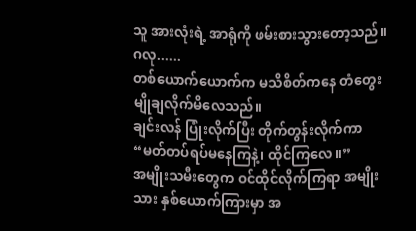သူ အားလုံးရဲ့ အာရုံကို ဖမ်းစားသွားတော့သည်။
ဂလု......
တစ်ယောက်ယောက်က မသိစိတ်ကနေ တံတွေး မျိုချလိုက်မိလေသည်။
ချင်းလန် ပြုံးလိုက်ပြီး တိုက်တွန်းလိုက်ကာ
“မတ်တပ်ရပ်မနေကြနဲ့၊ ထိုင်ကြလေ။”
အမျိုးသမီးတွေက ဝင်ထိုင်လိုက်ကြရာ အမျိုးသား နှစ်ယောက်ကြားမှာ အ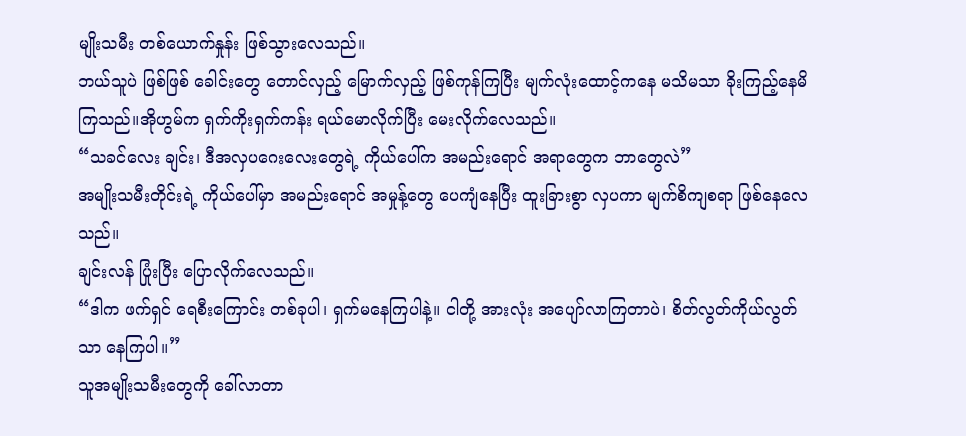မျိုးသမီး တစ်ယောက်နှုန်း ဖြစ်သွားလေသည်။
ဘယ်သူပဲ ဖြစ်ဖြစ် ခေါင်းတွေ တောင်လှည့် မြောက်လှည့် ဖြစ်ကုန်ကြပြီး မျက်လုံးထောင့်ကနေ မသိမသာ ခိုးကြည့်နေမိကြသည်။အိုဟွမ်က ရှက်ကိုးရှက်ကန်း ရယ်မောလိုက်ပြီး မေးလိုက်လေသည်။
“သခင်လေး ချင်း၊ ဒီအလှပဂေးလေးတွေရဲ့ ကိုယ်ပေါ်က အမည်းရောင် အရာတွေက ဘာတွေလဲ”
အမျိုးသမီးတိုင်းရဲ့ ကိုယ်ပေါ်မှာ အမည်းရောင် အမှုန့်တွေ ပေကျံနေပြီး ထူးခြားစွာ လှပကာ မျက်စိကျစရာ ဖြစ်နေလေသည်။
ချင်းလန် ပြုံးပြီး ပြောလိုက်လေသည်။
“ဒါက ဖက်ရှင် ရေစီးကြောင်း တစ်ခုပါ၊ ရှက်မနေကြပါနဲ့။ ငါတို့ အားလုံး အပျော်လာကြတာပဲ၊ စိတ်လွတ်ကိုယ်လွတ်သာ နေကြပါ။”
သူအမျိုးသမီးတွေကို ခေါ်လာတာ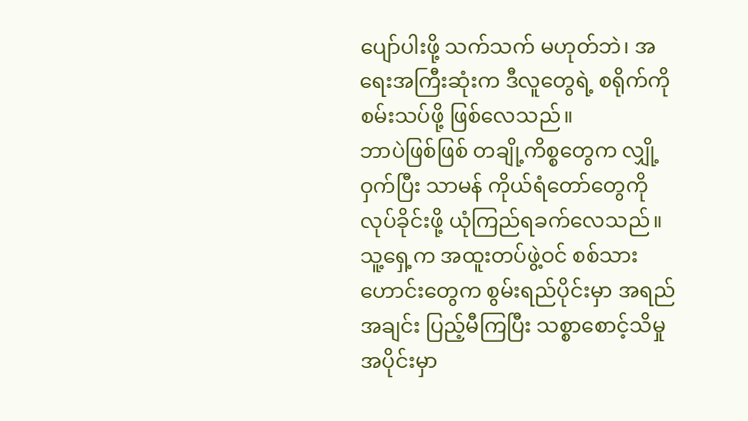ပျော်ပါးဖို့ သက်သက် မဟုတ်ဘဲ၊ အရေးအကြီးဆုံးက ဒီလူတွေရဲ့ စရိုက်ကို စမ်းသပ်ဖို့ ဖြစ်လေသည်။
ဘာပဲဖြစ်ဖြစ် တချို့ကိစ္စတွေက လျှို့ဝှက်ပြီး သာမန် ကိုယ်ရံတော်တွေကို လုပ်ခိုင်းဖို့ ယုံကြည်ရခက်လေသည်။
သူ့ရှေ့က အထူးတပ်ဖွဲ့ဝင် စစ်သားဟောင်းတွေက စွမ်းရည်ပိုင်းမှာ အရည်အချင်း ပြည့်မီကြပြီး သစ္စာစောင့်သိမှု အပိုင်းမှာ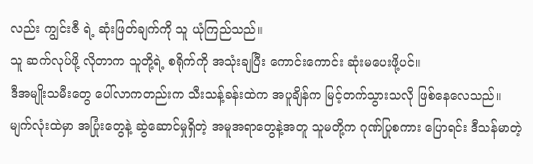လည်း ကျွင်းဇီ ရဲ့ ဆုံးဖြတ်ချက်ကို သူ ယုံကြည်သည်။
သူ ဆက်လုပ်ဖို့ လိုတာက သူတို့ရဲ့ စရိုက်ကို အသုံးချပြီး ကောင်းကောင်း ဆုံးမပေးဖို့ပင်။
ဒီအမျိုးသမီးတွေ ပေါ်လာကတည်းက သီးသန့်ခန်းထဲက အပူချိန်က မြင့်တက်သွားသလို ဖြစ်နေလေသည်။
မျက်လုံးထဲမှာ အပြုံးတွေနဲ့ ဆွဲဆောင်မှုရှိတဲ့ အမူအရာတွေနဲ့အတူ သူမတို့က ဂုဏ်ပြုစကား ပြောရင်း ဒီသန်မာတဲ့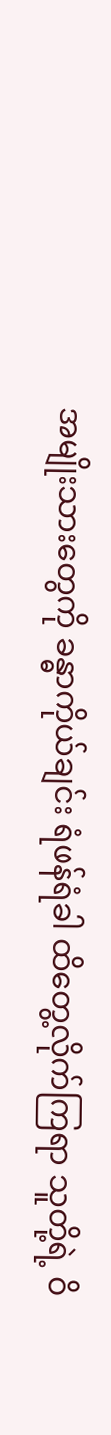အမျိုးသားတွေကို ခန္ဓာကိုယ်ချင်း ရံဖန်ရံခါ ထိတွေ့လိုက်ကြရာ သူတို့ရဲ့ ဝိ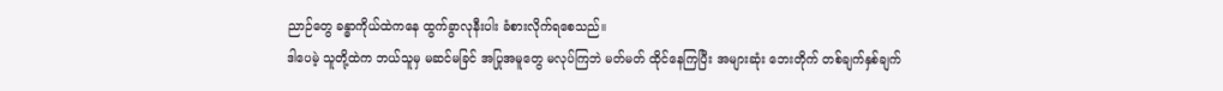ညာဉ်တွေ ခန္ဓာကိုယ်ထဲကနေ ထွက်ခွာလုနီးပါး ခံစားလိုက်ရစေသည်။
ဒါပေမဲ့ သူတို့ထဲက ဘယ်သူမှ မဆင်မခြင် အပြုအမူတွေ မလုပ်ကြဘဲ မတ်မတ် ထိုင်နေကြပြီး အများဆုံး ဘေးတိုက် တစ်ချက်နှစ်ချက်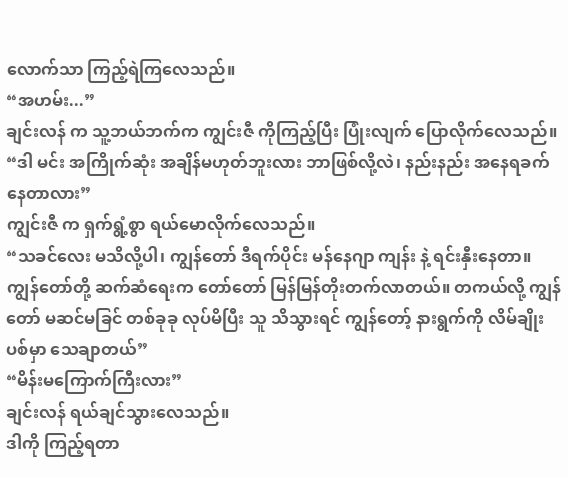လောက်သာ ကြည့်ရဲကြလေသည်။
“အဟမ်း...”
ချင်းလန် က သူ့ဘယ်ဘက်က ကျွင်းဇီ ကိုကြည့်ပြီး ပြုံးလျက် ပြောလိုက်လေသည်။
“ဒါ မင်း အကြိုက်ဆုံး အချိန်မဟုတ်ဘူးလား ဘာဖြစ်လို့လဲ၊ နည်းနည်း အနေရခက်နေတာလား”
ကျွင်းဇီ က ရှက်ရွံ့စွာ ရယ်မောလိုက်လေသည်။
“သခင်လေး မသိလို့ပါ၊ ကျွန်တော် ဒီရက်ပိုင်း မန်နေဂျာ ကျန်း နဲ့ ရင်းနှီးနေတာ။ ကျွန်တော်တို့ ဆက်ဆံရေးက တော်တော် မြန်မြန်တိုးတက်လာတယ်။ တကယ်လို့ ကျွန်တော် မဆင်မခြင် တစ်ခုခု လုပ်မိပြီး သူ သိသွားရင် ကျွန်တော့် နားရွက်ကို လိမ်ချိုးပစ်မှာ သေချာတယ်”
“မိန်းမကြောက်ကြီးလား”
ချင်းလန် ရယ်ချင်သွားလေသည်။
ဒါကို ကြည့်ရတာ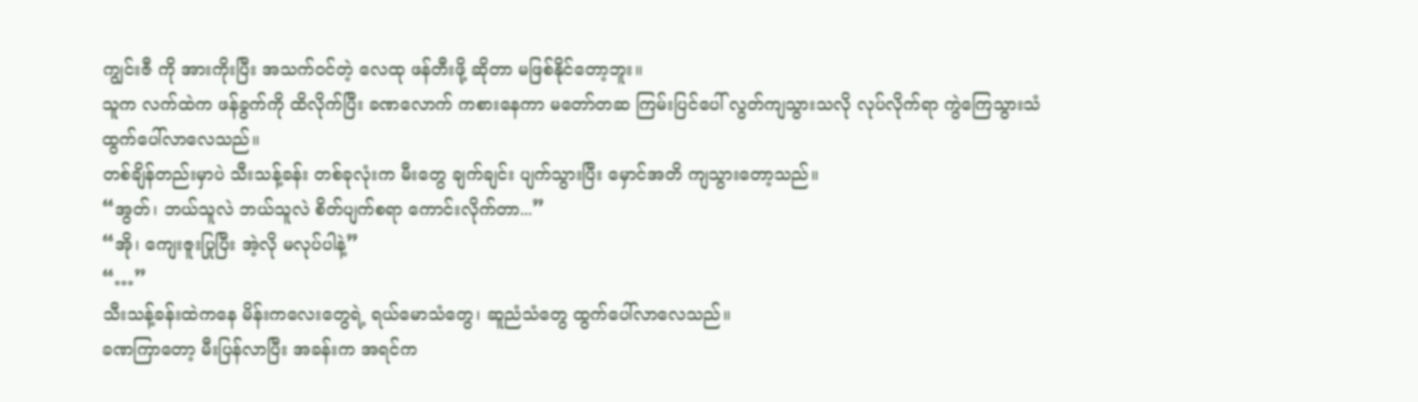ကျွင်းဇီ ကို အားကိုးပြီး အသက်ဝင်တဲ့ လေထု ဖန်တီးဖို့ ဆိုတာ မဖြစ်နိုင်တော့ဘူး။
သူက လက်ထဲက ဖန်ခွက်ကို ထိလိုက်ပြီး ခဏလောက် ကစားနေကာ မတော်တဆ ကြမ်းပြင်ပေါ် လွတ်ကျသွားသလို လုပ်လိုက်ရာ ကွဲကြေသွားသံ ထွက်ပေါ်လာလေသည်။
တစ်ချိန်တည်းမှာပဲ သီးသန့်ခန်း တစ်ခုလုံးက မီးတွေ ချက်ချင်း ပျက်သွားပြီး မှောင်အတိ ကျသွားတော့သည်။
“အွတ်၊ ဘယ်သူလဲ ဘယ်သူလဲ စိတ်ပျက်စရာ ကောင်းလိုက်တာ...”
“အို၊ ကျေးဇူးပြုပြီး အဲ့လို မလုပ်ပါနဲ့”
“…”
သီးသန့်ခန်းထဲကနေ မိန်းကလေးတွေရဲ့ ရယ်မောသံတွေ၊ ဆူညံသံတွေ ထွက်ပေါ်လာလေသည်။
ခဏကြာတော့ မီးပြန်လာပြီး အခန်းက အရင်က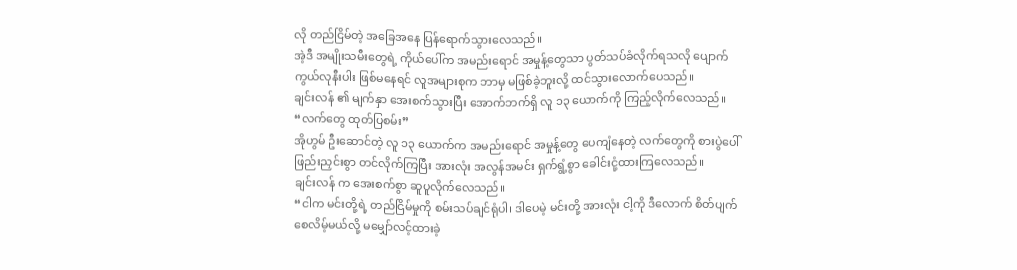လို တည်ငြိမ်တဲ့ အခြေအနေ ပြန်ရောက်သွားလေသည်။
အဲ့ဒီ အမျိုးသမီးတွေရဲ့ ကိုယ်ပေါ်က အမည်းရောင် အမှုန့်တွေသာ ပွတ်သပ်ခံလိုက်ရသလို ပျောက်ကွယ်လုနီးပါး ဖြစ်မနေရင် လူအများစုက ဘာမှ မဖြစ်ခဲ့ဘူးလို့ ထင်သွားလောက်ပေသည်။
ချင်းလန် ၏ မျက်နှာ အေးစက်သွားပြီး အောက်ဘက်ရှိ လူ ၁၃ ယောက်ကို ကြည့်လိုက်လေသည်။
“လက်တွေ ထုတ်ပြစမ်း”
အိုဟွမ် ဦးဆောင်တဲ့ လူ ၁၃ ယောက်က အမည်းရောင် အမှုန့်တွေ ပေကျံနေတဲ့ လက်တွေကို စားပွဲပေါ် ဖြည်းညှင်းစွာ တင်လိုက်ကြပြီး အားလုံး အလွန်အမင်း ရှက်ရွံ့စွာ ခေါင်းငုံ့ထားကြလေသည်။
ချင်းလန် က အေးစက်စွာ ဆူပူလိုက်လေသည်။
“ငါက မင်းတို့ရဲ့ တည်ငြိမ်မှုကို စမ်းသပ်ချင်ရုံပါ၊ ဒါပေမဲ့ မင်းတို့ အားလုံး ငါ့ကို ဒီလောက် စိတ်ပျက်စေလိမ့်မယ်လို့ မမျှော်လင့်ထားခဲ့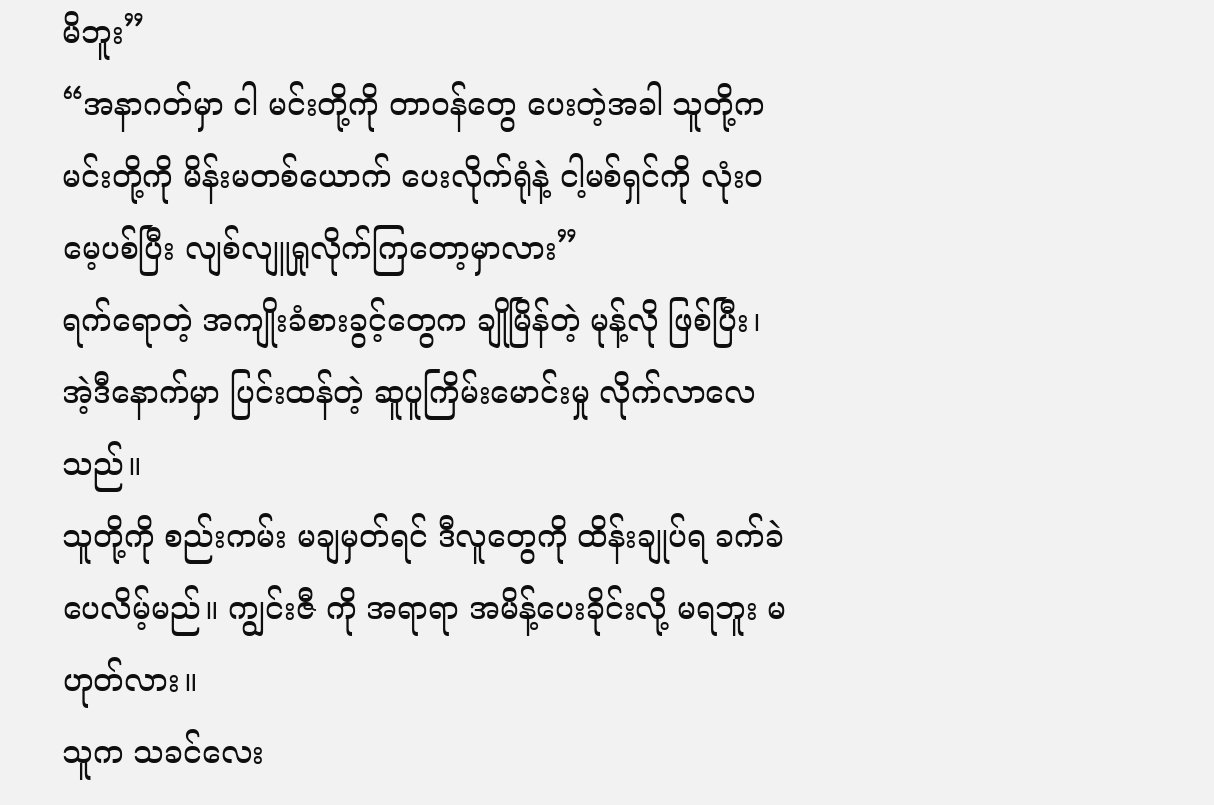မိဘူး”
“အနာဂတ်မှာ ငါ မင်းတို့ကို တာဝန်တွေ ပေးတဲ့အခါ သူတို့က မင်းတို့ကို မိန်းမတစ်ယောက် ပေးလိုက်ရုံနဲ့ ငါ့မစ်ရှင်ကို လုံးဝ မေ့ပစ်ပြီး လျစ်လျူရှုလိုက်ကြတော့မှာလား”
ရက်ရောတဲ့ အကျိုးခံစားခွင့်တွေက ချိုမြိန်တဲ့ မုန့်လို ဖြစ်ပြီး၊ အဲ့ဒီနောက်မှာ ပြင်းထန်တဲ့ ဆူပူကြိမ်းမောင်းမှု လိုက်လာလေသည်။
သူတို့ကို စည်းကမ်း မချမှတ်ရင် ဒီလူတွေကို ထိန်းချုပ်ရ ခက်ခဲပေလိမ့်မည်။ ကျွင်းဇီ ကို အရာရာ အမိန့်ပေးခိုင်းလို့ မရဘူး မဟုတ်လား။
သူက သခင်လေး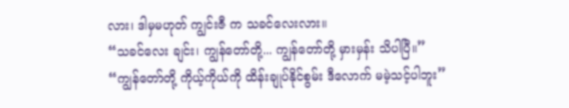လား၊ ဒါမှမဟုတ် ကျွင်းဇီ က သခင်လေးလား။
“သခင်လေး ချင်း၊ ကျွန်တော်တို့... ကျွန်တော်တို့ မှားမှန်း သိပါပြီ။”
“ကျွန်တော်တို့ ကိုယ့်ကိုယ်ကို ထိန်းချုပ်နိုင်စွမ်း ဒီလောက် မမဲ့သင့်ပါဘူး”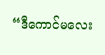“ဒီကောင်မလေး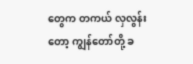တွေက တကယ် လှလွန်းတော့ ကျွန်တော်တို့ ခ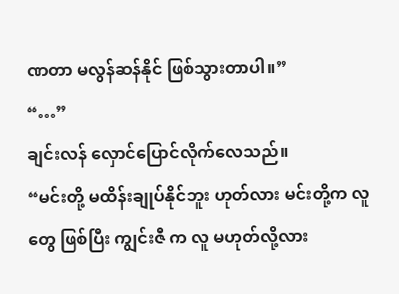ဏတာ မလွန်ဆန်နိုင် ဖြစ်သွားတာပါ။”
“…”
ချင်းလန် လှောင်ပြောင်လိုက်လေသည်။
“မင်းတို့ မထိန်းချုပ်နိုင်ဘူး ဟုတ်လား မင်းတို့က လူတွေ ဖြစ်ပြီး ကျွင်းဇီ က လူ မဟုတ်လို့လား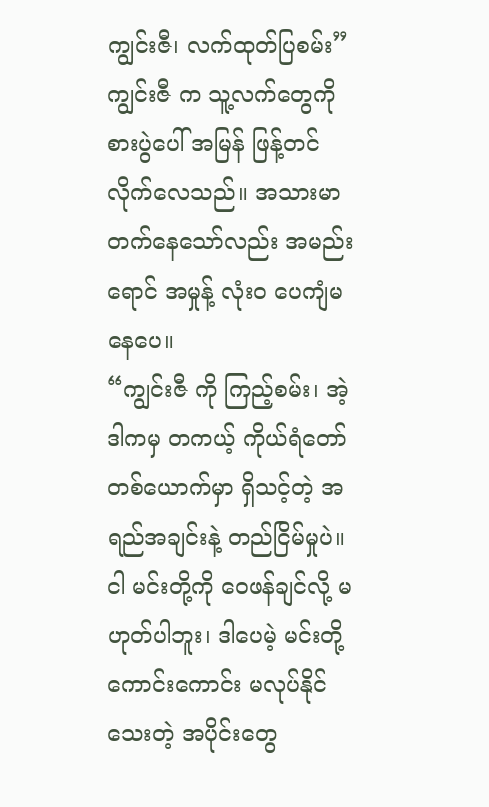ကျွင်းဇီ၊ လက်ထုတ်ပြစမ်း”
ကျွင်းဇီ က သူ့လက်တွေကို စားပွဲပေါ် အမြန် ဖြန့်တင်လိုက်လေသည်။ အသားမာ တက်နေသော်လည်း အမည်းရောင် အမှုန့် လုံးဝ ပေကျံမနေပေ။
“ကျွင်းဇီ ကို ကြည့်စမ်း၊ အဲ့ဒါကမှ တကယ့် ကိုယ်ရံတော် တစ်ယောက်မှာ ရှိသင့်တဲ့ အရည်အချင်းနဲ့ တည်ငြိမ်မှုပဲ။ ငါ မင်းတို့ကို ဝေဖန်ချင်လို့ မဟုတ်ပါဘူး၊ ဒါပေမဲ့ မင်းတို့ ကောင်းကောင်း မလုပ်နိုင်သေးတဲ့ အပိုင်းတွေ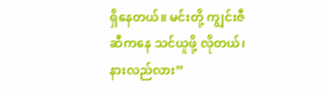ရှိနေတယ်။ မင်းတို့ ကျွင်းဇီ ဆီကနေ သင်ယူဖို့ လိုတယ်၊ နားလည်လား”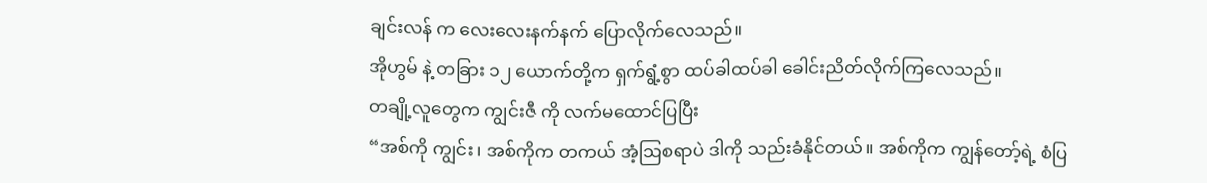ချင်းလန် က လေးလေးနက်နက် ပြောလိုက်လေသည်။
အိုဟွမ် နဲ့ တခြား ၁၂ ယောက်တို့က ရှက်ရွံ့စွာ ထပ်ခါထပ်ခါ ခေါင်းညိတ်လိုက်ကြလေသည်။
တချို့လူတွေက ကျွင်းဇီ ကို လက်မထောင်ပြပြီး
“အစ်ကို ကျွင်း၊ အစ်ကိုက တကယ် အံ့ဩစရာပဲ ဒါကို သည်းခံနိုင်တယ်။ အစ်ကိုက ကျွန်တော့်ရဲ့ စံပြ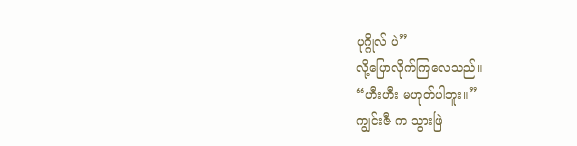ပုဂ္ဂိုလ် ပဲ”
လို့ပြောလိုက်ကြလေသည်။
“ဟီးဟီး မဟုတ်ပါဘူး။”
ကျွင်းဇီ က သွားဖြဲ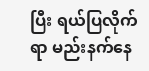ပြီး ရယ်ပြလိုက်ရာ မည်းနက်နေ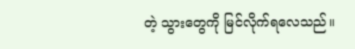တဲ့ သွားတွေကို မြင်လိုက်ရလေသည်။